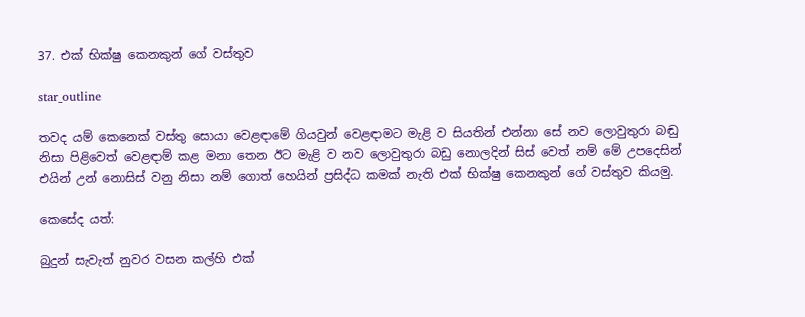37. එක් භික්ෂු කෙනකුන් ගේ වස්තුව

star_outline

තවද යම් කෙනෙක් වස්තු සොයා වෙළඳාමේ ගියවුන් වෙළඳාමට මැළි ව සියතින් එන්නා සේ නව ලොවුතුරා බඬු නිසා පිළිවෙත් වෙළඳාම් කළ මනා තෙන ඊට මැළි ව නව ලොවුතුරා බඩු නොලදින් සිස් වෙත් නම් මේ උපදෙසින් එයින් උන් නොසිස් වනු නිසා නම් ගොත් හෙයින් ප්‍රසිද්ධ කමක් නැති එක් භික්ෂු කෙනකුන් ගේ වස්තුව කියමු.

කෙසේද යත්:

බුදුන් සැවැත් නුවර වසන කල්හි එක්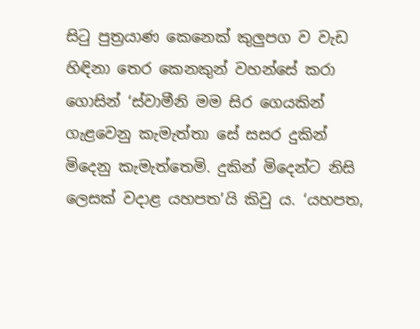සිටු පුත්‍රයාණ කෙනෙක් කුලුපග ව වැඩ හිඳිනා තෙර කෙනකුන් වහන්සේ කරා ගොසින් ‘ස්වාමීනි මම සිර ගෙයකින් ගැළවෙනු කැමැත්තා සේ සසර දුකින් මිදෙනු කැමැත්තෙමි. දුකින් මිදෙන්ට නිසි ලෙසක් වදාළ යහපත’යි කිවු ය. ‘යහපත,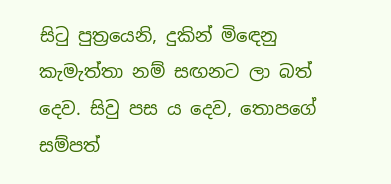සිටු පුත්‍රයෙනි, දුකින් මිඳෙනු කැමැත්තා නම් සඟනට ලා බත් දෙව. සිවු පස ය දෙව, තොපගේ සම්පත්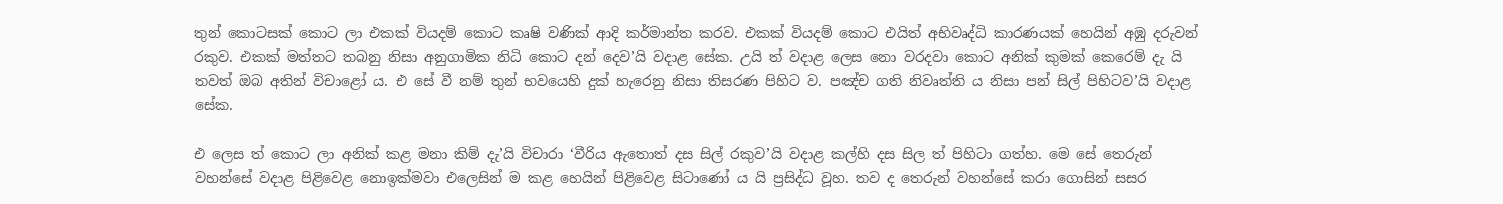තුන් කොටසක් කොට ලා එකක් වියදම් කොට කෘෂි වණික් ආදි කර්මාන්ත කරව. එකක් වියදම් කොට එයිත් අභිවෘද්ධි කාරණයක් හෙයින් අඹු දරුවන් රකුව. එකක් මත්තට තබනු නිසා අනුගාමික නිධි කොට දන් දෙව’යි වදාළ සේක. උයි ත් වදාළ ලෙස නො වරදවා කොට අනික් කුමක් කෙරෙම් දැ යි තවත් ඔබ අතින් විචාළෝ ය. එ සේ වී නම් තුන් භවයෙහි දුක් හැරෙනු නිසා තිසරණ පිහිට ව. පඤ්ච ගති නිවෘත්ති ය නිසා පන් සිල් පිහිටව’යි වදාළ සේක.

එ ලෙස ත් කොට ලා අනික් කළ මනා කිම් දැ’යි විචාරා ‘වීරිය ඇතොත් දස සිල් රකුව’යි වදාළ කල්හි දස සිල ත් පිහිටා ගත්හ. මෙ සේ තෙරුන් වහන්සේ වදාළ පිළිවෙළ නොඉක්මවා එලෙසින් ම කළ හෙයින් පිළිවෙළ සිටාණෝ ය යි ප්‍රසිද්ධ වූහ. තව ද තෙරුන් වහන්සේ කරා ගොසින් සසර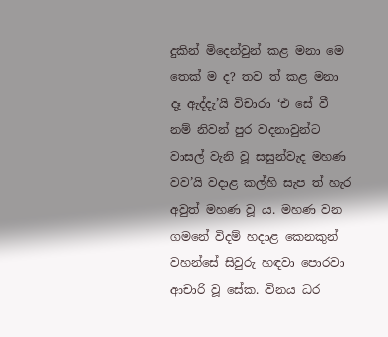දුකින් මිදෙන්වුන් කළ මනා මෙ තෙක් ම ද? තව ත් කළ මනා දෑ ඇද්දැ’යි විචාරා ‘එ සේ වී නම් නිවන් පුර වදනාවුන්ට වාසල් වැනි වූ සසුන්වැද මහණ වව’යි වදාළ කල්හි සැප ත් හැර අවුත් මහණ වූ ය. මහණ වන ගමනේ විදම් හදාළ කෙනකුන් වහන්සේ සිවුරු හඳවා පොරවා ආචාරි වූ සේක. විනය ධර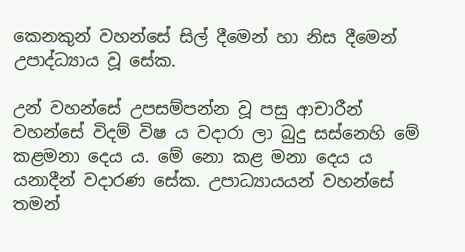කෙනකුන් වහන්සේ සිල් දීමෙන් හා නිස දීමෙන් උපාද්ධ්‍යාය වූ සේක.

උන් වහන්සේ උපසම්පන්න වූ පසු ආචාරීන් වහන්සේ විදම් විෂ ය වදාරා ලා බුදු සස්නෙහි මේ කළමනා දෙය ය. මේ නො කළ මනා දෙය ය යනාදීන් වදාරණ සේක. උපාධ්‍යායයන් වහන්සේ තමන්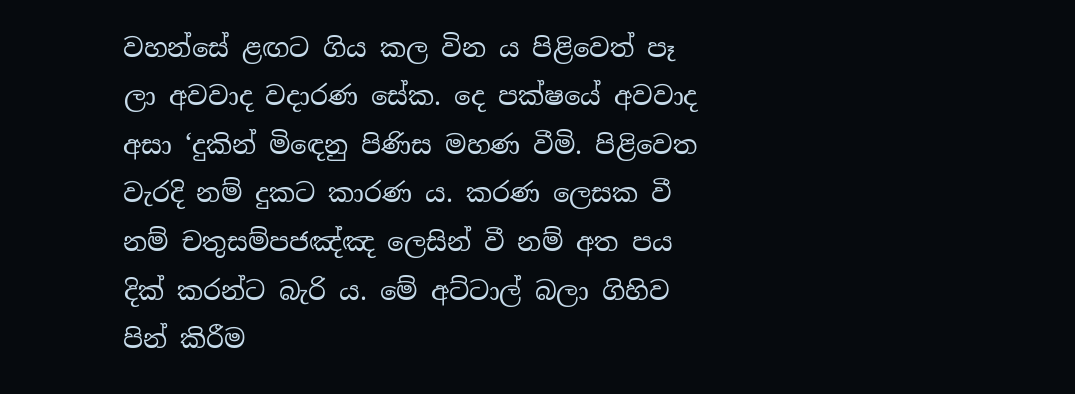වහන්සේ ළඟට ගිය කල වින ය පිළිවෙත් පෑ ලා අවවාද වදාරණ සේක. දෙ පක්ෂයේ අවවාද අසා ‘දුකින් මිඳෙනු පිණිස මහණ වීමි. පිළිවෙත වැරදි නම් දුකට කාරණ ය. කරණ ලෙසක වී නම් චතුසම්පජඤ්ඤ ලෙසින් වී නම් අත පය දික් කරන්ට බැරි ය. මේ අට්ටාල් බලා ගිහිව පින් කිරීම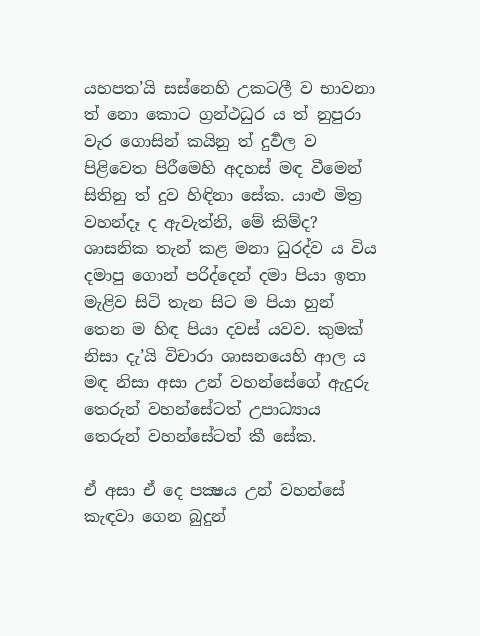යහපත’යි සස්නෙහි උකටලී ව භාවනා ත් නො කොට ග්‍රන්ථධුර ය ත් නුපුරා වැර ගොසින් කයිනු ත් දුර්‍වල ව පිළිවෙත පිරීමෙහි අදහස් මඳ වීමෙන් සිතිනු ත් දුව හිඳිනා සේක. යාළු මිත්‍ර වහන්දෑ ද ඇවැත්නි, මේ කිම්ද? ශාසනික තැන් කළ මනා ධුරද්ව ය විය දමාපු ගොන් පරිද්දෙන් දමා පියා ඉතා මැළිව සිටි තැන සිට ම පියා හුන් තෙන ම හිඳ පියා දවස් යවව. කුමක් නිසා දැ’යි විචාරා ශාසනයෙහි ආල ය මඳ නිසා අසා උන් වහන්සේගේ ඇදුරු තෙරුන් වහන්සේටත් උපාධ්‍යාය තෙරුන් වහන්සේටත් කී සේක.

ඒ අසා ඒ දෙ පක්‍ෂය උන් වහන්සේ කැඳවා ගෙන බුදුන්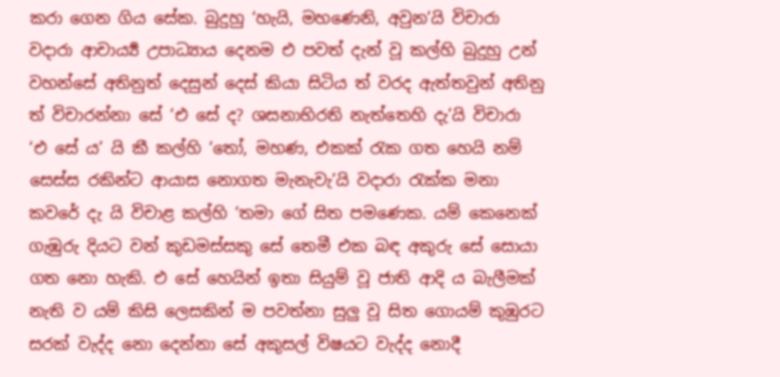කරා ගෙන ගිය සේක. බුදුහු ‘හැයි, මහණෙනි, අවුන’යි විචාරා වදාරා ආචාර්‍ය්‍ය උපාධ්‍යාය දෙනම එ පවත් දැන් වූ කල්හි බුදුහු උන් වහන්සේ අතිනුත් දෙසුන් දෙස් කියා සිටිය ත් වරද ඇත්තවුන් අතිනු ත් විචාරන්නා සේ ‘එ සේ ද? ශසනාභිරති නැත්තෙහි දැ’යි විචාරා ‘එ සේ ය’ යි කී කල්හි ‘තෝ, මහණ, එකක් රැක ගත හෙයි නම් සෙස්ස රකින්ට ආයාස නොගත මැනැවැ’යි වදාරා රැක්ක මනා කවරේ දැ යි විචාළ කල්හි ‘තමා ගේ සිත පමණෙක. යම් කෙනෙක් ගැඹුරු දියට වන් කුඩමස්සකු සේ තෙමී එක බඳ අකුරු සේ සොයා ගත නො හැකි. එ සේ හෙයින් ඉතා සියුම් වූ ජාති ආදි ය බැලීමක් නැති ව යම් කිසි ලෙසකින් ම පවත්නා සුලු වූ සිත ගොයම් කුඹුරට සරක් වැද්ද නො දෙන්නා සේ අකුසල් විෂයට වැද්ද නොදී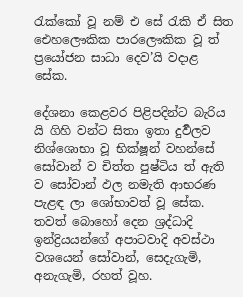රැක්කෝ වූ නම් එ සේ රැකි ඒ සිත ඓහලෞකික පාරලෞකික වූ ත් ප්‍රයෝජන සාධා දෙව’යි වදාළ සේක.

දේශනා කෙළවර පිළිපදින්ට බැරිය යි ගිහි වන්ට සිතා ඉතා දුර්‍වලව නිශ්ශොභා වූ භික්ෂූන් වහන්සේ සෝවාන් ව චිත්ත පුෂ්ටිය ත් ඇති ව සෝවාන් ඵල නමැති ආභරණ පැළඳ ලා ශෝභාවත් වූ සේක. තවත් බොහෝ දෙන ශ්‍රද්ධාදි ඉන්ද්‍රියයන්ගේ අපාටවාදි අවස්ථා වශයෙන් සෝවාන්, සෙදැගැමි, අනැගැමි, රහත් වූහ.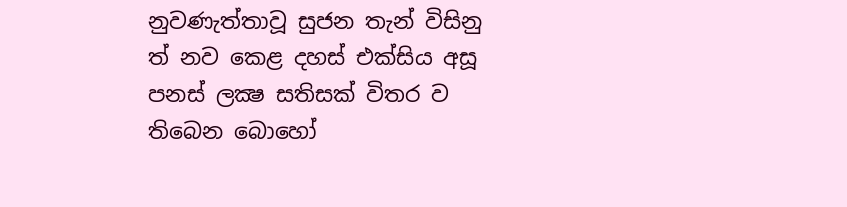නුවණැත්තාවූ සුජන තැන් විසිනු ත් නව කෙළ දහස් එක්සිය අසූ පනස් ලක්‍ෂ සතිසක් විතර ව තිබෙන බොහෝ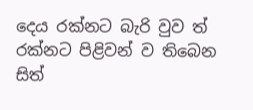දෙය රක්නට බැරි වුව ත් රක්නට පිළිවන් ව තිබෙන සිත්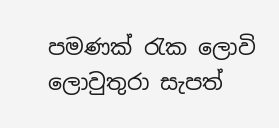පමණක් රැක ලොවි ලොවුතුරා සැපත්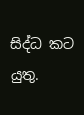සිද්ධ කට යුතු.